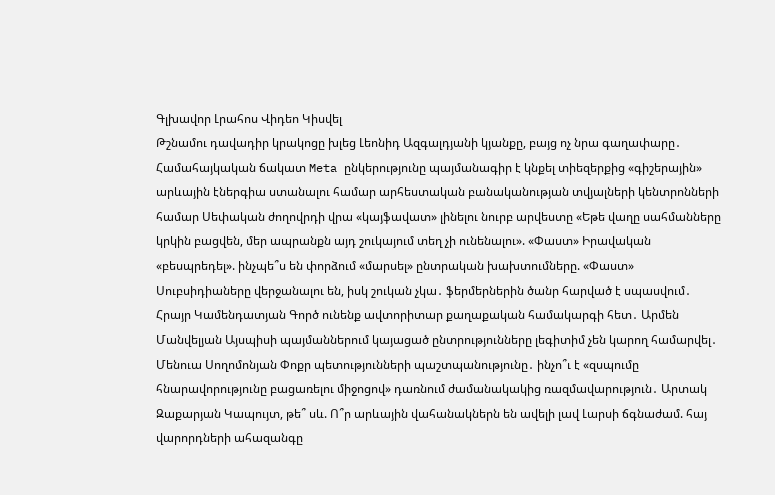Գլխավոր Լրահոս Վիդեո Կիսվել
Թշնամու դավադիր կրակոցը խլեց Լեոնիդ Ազգալդյանի կյանքը, բայց ոչ նրա գաղափարը․ Համահայկական ճակատ Meta ընկերությունը պայմանագիր է կնքել տիեզերքից «գիշերային» արևային էներգիա ստանալու համար արհեստական բանականության տվյալների կենտրոնների համար Սեփական ժողովրդի վրա «կայֆավատ» լինելու նուրբ արվեստը «Եթե վաղը սահմանները կրկին բացվեն, մեր ապրանքն այդ շուկայում տեղ չի ունենալու». «Փաստ» Իրավական «բեսպրեդել». ինչպե՞ս են փորձում «մարսել» ընտրական խախտումները. «Փաստ» Սուբսիդիաները վերջանալու են, իսկ շուկան չկա․ ֆերմերներին ծանր հարված է սպասվում․ Հրայր Կամենդատյան Գործ ունենք ավտորիտար քաղաքական համակարգի հետ․ Արմեն Մանվելյան Այսպիսի պայմաններում կայացած ընտրությունները լեգիտիմ չեն կարող համարվել․ Մենուա Սողոմոնյան Փոքր պետությունների պաշտպանությունը․ ինչո՞ւ է «զսպումը հնարավորությունը բացառելու միջոցով» դառնում ժամանակակից ռազմավարություն․ Արտակ Զաքարյան Կապույտ, թե՞ սև. Ո՞ր արևային վահանակներն են ավելի լավ Լարսի ճգնաժամ. հայ վարորդների ահազանգը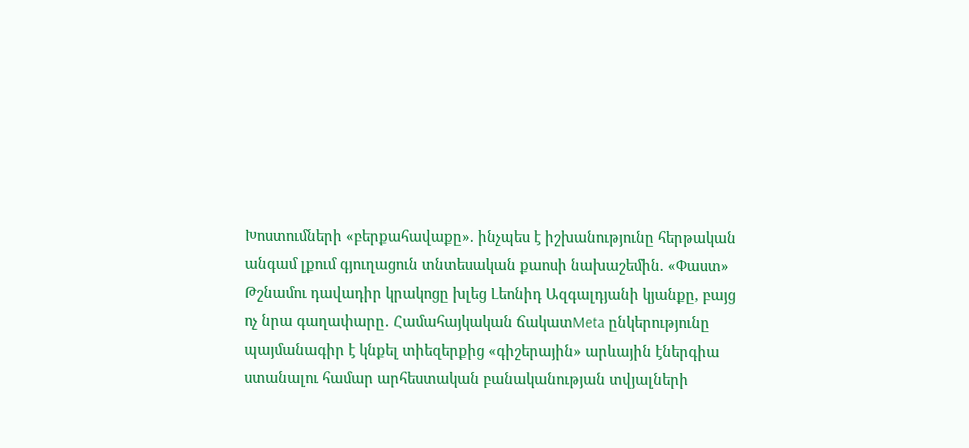Խոստումների «բերքահավաքը». ինչպես է իշխանությունը հերթական անգամ լքում գյուղացուն տնտեսական քաոսի նախաշեմին. «Փաստ»
Թշնամու դավադիր կրակոցը խլեց Լեոնիդ Ազգալդյանի կյանքը, բայց ոչ նրա գաղափարը․ Համահայկական ճակատMeta ընկերությունը պայմանագիր է կնքել տիեզերքից «գիշերային» արևային էներգիա ստանալու համար արհեստական բանականության տվյալների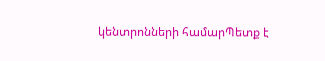կենտրոնների համարՊետք է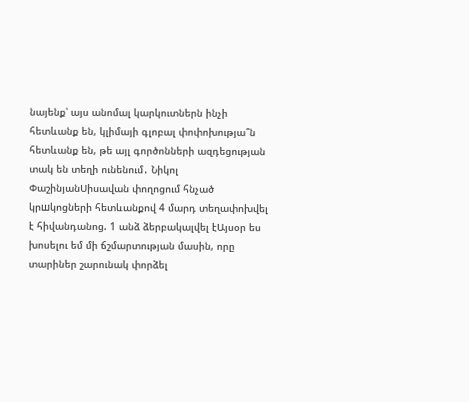նայենք՝ այս անոմալ կարկուտներն ինչի հետևանք են, կլիմայի գլոբալ փոփոխությա՞ն հետևանք են, թե այլ գործոնների ազդեցության տակ են տեղի ունենում․ Նիկոլ ՓաշինյանՍիսավան փողոցում հնչած կրшկոցների հետևանքով 4 մարդ տեղափոխվել է հիվանդանոց. 1 անձ ձերբակալվել էԱյսօր ես խոսելու եմ մի ճշմարտության մասին, որը տարիներ շարունակ փորձել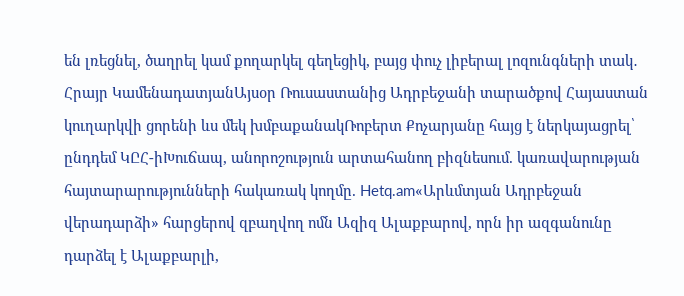են լռեցնել, ծաղրել կամ քողարկել գեղեցիկ, բայց փուչ լիբերալ լոզունգների տակ․ Հրայր ԿամենադատյանԱյսօր Ռուսաստանից Ադրբեջանի տարածքով Հայաստան կուղարկվի ցորենի ևս մեկ խմբաքանակՌոբերտ Քոչարյանը հայց է ներկայացրել՝ ընդդեմ ԿԸՀ-իԽուճապ, անորոշություն արտահանող բիզնեսում. կառավարության հայտարարությունների հակառակ կողմը. Hetq.am«Արևմտյան Ադրբեջան վերադարձի» հարցերով զբաղվող ոմն Ազիզ Ալաքբարով, որն իր ազգանունը դարձել է Ալաքբարլի,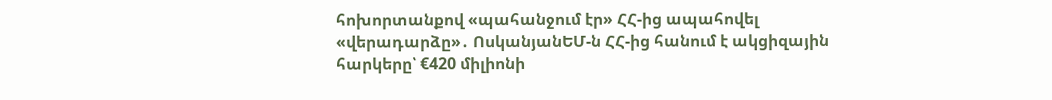հոխորտանքով «պահանջում էր» ՀՀ-ից ապահովել «վերադարձը»․ ՈսկանյանԵՄ-ն ՀՀ-ից հանում է ակցիզային հարկերը՝ €420 միլիոնի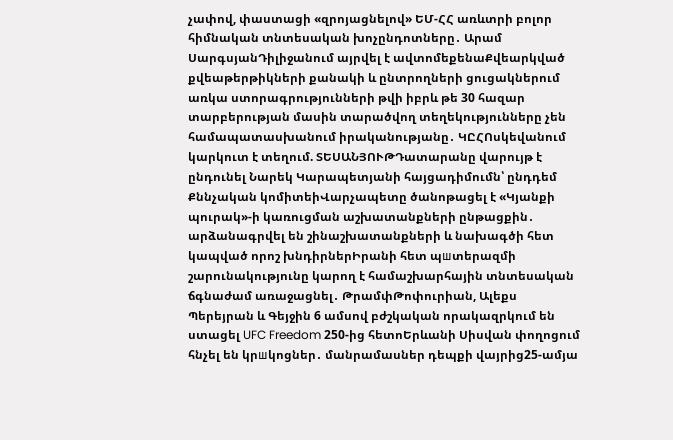չափով, փաստացի «զրոյացնելով» ԵՄ-ՀՀ առևտրի բոլոր հիմնական տնտեսական խոչընդոտները․ Արամ ՍարգսյանԴիլիջանում այրվել է ավտոմեքենաՔվեարկված քվեաթերթիկների քանակի և ընտրողների ցուցակներում առկա ստորագրությունների թվի իբրև թե 30 հազար տարբերության մասին տարածվող տեղեկությունները չեն համապատասխանում իրականությանը․ ԿԸՀՈսկեվանում կարկուտ է տեղում. ՏԵՍԱՆՅՈՒԹԴատարանը վարույթ է ընդունել Նարեկ Կարապետյանի հայցադիմումն՝ ընդդեմ Քննչական կոմիտեիՎարչապետը ծանոթացել է «Կյանքի պուրակ»-ի կառուցման աշխատանքների ընթացքին․ արձանագրվել են շինաշխատանքների և նախագծի հետ կապված որոշ խնդիրներԻրանի հետ պшտերազմի շարունակությունը կարող է համաշխարհային տնտեսական ճգնաժամ առաջացնել․ ԹրամփԹոփուրիան, Ալեքս Պերեյրան և Գեյջին 6 ամսով բժշկական որակազրկում են ստացել UFC Freedom 250-ից հետոԵրևանի Սիսվան փողոցում հնչել են կրшկոցներ․ մանրամասներ դեպքի վայրից25-ամյա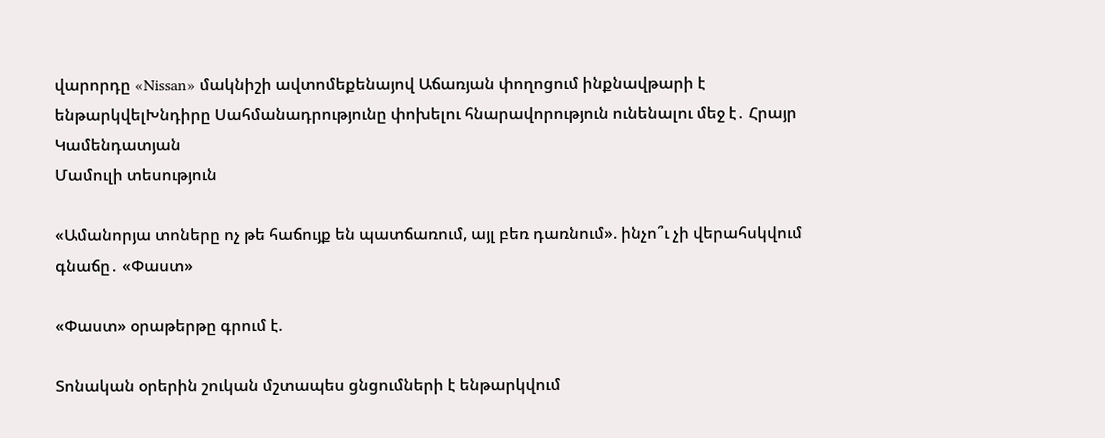վարորդը «Nissan» մակնիշի ավտոմեքենայով Աճառյան փողոցում ինքնավթարի է ենթարկվելԽնդիրը Սահմանադրությունը փոխելու հնարավորություն ունենալու մեջ է․ Հրայր Կամենդատյան
Մամուլի տեսություն

«Ամանորյա տոները ոչ թե հաճույք են պատճառում, այլ բեռ դառնում». ինչո՞ւ չի վերահսկվում գնաճը․ «Փաստ»

«Փաստ» օրաթերթը գրում է.

Տոնական օրերին շուկան մշտապես ցնցումների է ենթարկվում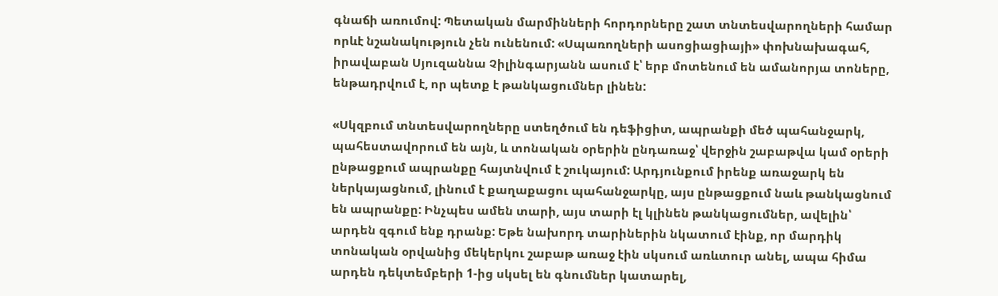գնաճի առումով: Պետական մարմինների հորդորները շատ տնտեսվարողների համար որևէ նշանակություն չեն ունենում: «Սպառողների ասոցիացիայի» փոխնախագահ, իրավաբան Սյուզաննա Չիլինգարյանն ասում է՝ երբ մոտենում են ամանորյա տոները, ենթադրվում է, որ պետք է թանկացումներ լինեն:

«Սկզբում տնտեսվարողները ստեղծում են դեֆիցիտ, ապրանքի մեծ պահանջարկ, պահեստավորում են այն, և տոնական օրերին ընդառաջ՝ վերջին շաբաթվա կամ օրերի ընթացքում ապրանքը հայտնվում է շուկայում: Արդյունքում իրենք առաջարկ են ներկայացնում, լինում է քաղաքացու պահանջարկը, այս ընթացքում նաև թանկացնում են ապրանքը: Ինչպես ամեն տարի, այս տարի էլ կլինեն թանկացումներ, ավելին՝ արդեն զգում ենք դրանք: Եթե նախորդ տարիներին նկատում էինք, որ մարդիկ տոնական օրվանից մեկերկու շաբաթ առաջ էին սկսում առևտուր անել, ապա հիմա արդեն դեկտեմբերի 1-ից սկսել են գնումներ կատարել,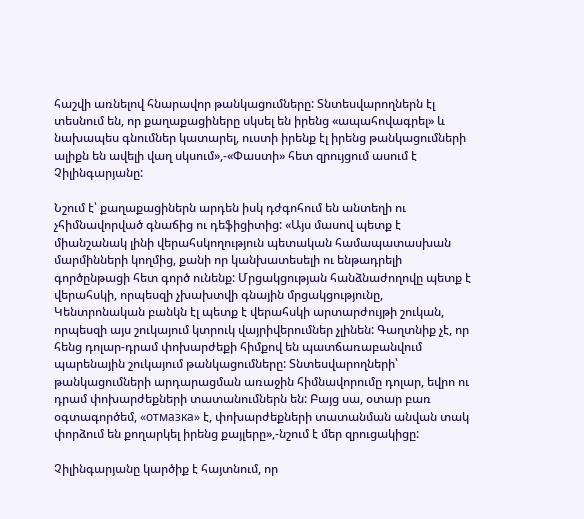հաշվի առնելով հնարավոր թանկացումները: Տնտեսվարողներն էլ տեսնում են, որ քաղաքացիները սկսել են իրենց «ապահովագրել» և նախապես գնումներ կատարել, ուստի իրենք էլ իրենց թանկացումների ալիքն են ավելի վաղ սկսում»,-«Փաստի» հետ զրույցում ասում է Չիլինգարյանը:

Նշում է՝ քաղաքացիներն արդեն իսկ դժգոհում են անտեղի ու չհիմնավորված գնաճից ու դեֆիցիտից: «Այս մասով պետք է միանշանակ լինի վերահսկողություն պետական համապատասխան մարմինների կողմից, քանի որ կանխատեսելի ու ենթադրելի գործընթացի հետ գործ ունենք: Մրցակցության հանձնաժողովը պետք է վերահսկի, որպեսզի չխախտվի գնային մրցակցությունը, Կենտրոնական բանկն էլ պետք է վերահսկի արտարժույթի շուկան, որպեսզի այս շուկայում կտրուկ վայրիվերումներ չլինեն: Գաղտնիք չէ, որ հենց դոլար-դրամ փոխարժեքի հիմքով են պատճառաբանվում պարենային շուկայում թանկացումները: Տնտեսվարողների՝ թանկացումների արդարացման առաջին հիմնավորումը դոլար, եվրո ու դրամ փոխարժեքների տատանումներն են: Բայց սա, օտար բառ օգտագործեմ, «отмазка» է, փոխարժեքների տատանման անվան տակ փորձում են քողարկել իրենց քայլերը»,-նշում է մեր զրուցակիցը:

Չիլինգարյանը կարծիք է հայտնում, որ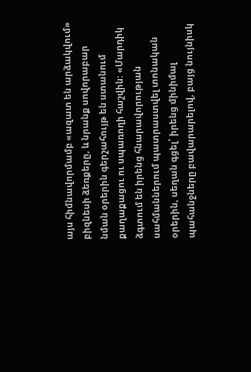այս հիմնավորմամբ «ազատ են արձակվում» բիզնեսի ձեռքերը, և նրանք սովորաբար նման օրերին գերշահույթ են ստանում քաղաքացու ու սպառողի հաշվին: «Մարդիկ ձգտում են իրենց հնարավորության սահմաններում պատրաստվել տոնական օրերին, սեղան գցել՝ իրենց մինիմալ պահանջները բավարարելով, բայց նույնիսկ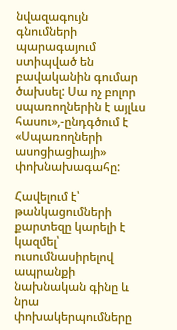նվազագույն գնումների պարագայում ստիպված են բավականին գումար ծախսել: Սա ոչ բոլոր սպառողներին է այլևս հասու»,-ընդգծում է «Սպառողների ասոցիացիայի» փոխնախագահը:

Հավելում է՝ թանկացումների քարտեզը կարելի է կազմել՝ ուսումնասիրելով ապրանքի նախնական գինը և նրա փոխակերպումները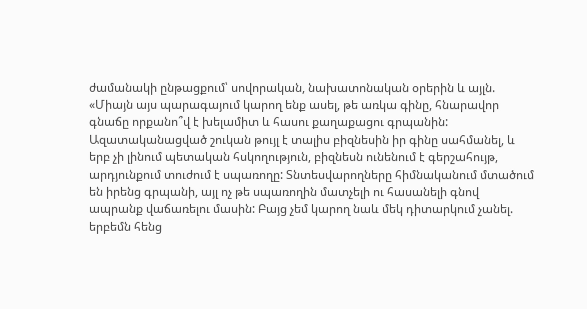ժամանակի ընթացքում՝ սովորական, նախատոնական օրերին և այլն. «Միայն այս պարագայում կարող ենք ասել, թե առկա գինը, հնարավոր գնաճը որքանո՞վ է խելամիտ և հասու քաղաքացու գրպանին: Ազատականացված շուկան թույլ է տալիս բիզնեսին իր գինը սահմանել, և երբ չի լինում պետական հսկողություն, բիզնեսն ունենում է գերշահույթ, արդյունքում տուժում է սպառողը: Տնտեսվարողները հիմնականում մտածում են իրենց գրպանի, այլ ոչ թե սպառողին մատչելի ու հասանելի գնով ապրանք վաճառելու մասին: Բայց չեմ կարող նաև մեկ դիտարկում չանել. երբեմն հենց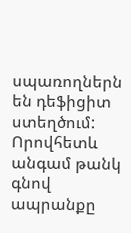սպառողներն են դեֆիցիտ ստեղծում: Որովհետև անգամ թանկ գնով ապրանքը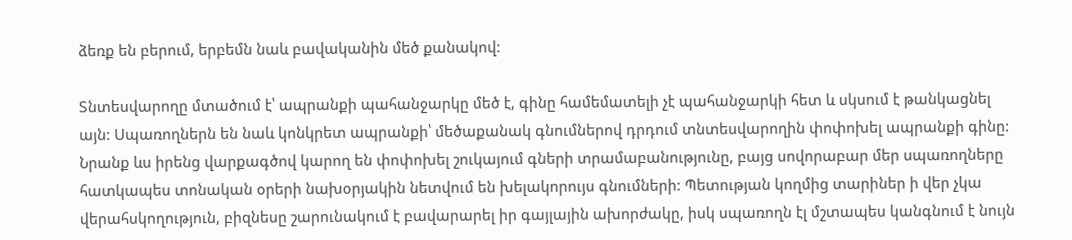ձեռք են բերում, երբեմն նաև բավականին մեծ քանակով:

Տնտեսվարողը մտածում է՝ ապրանքի պահանջարկը մեծ է, գինը համեմատելի չէ պահանջարկի հետ և սկսում է թանկացնել այն: Սպառողներն են նաև կոնկրետ ապրանքի՝ մեծաքանակ գնումներով դրդում տնտեսվարողին փոփոխել ապրանքի գինը: Նրանք ևս իրենց վարքագծով կարող են փոփոխել շուկայում գների տրամաբանությունը, բայց սովորաբար մեր սպառողները հատկապես տոնական օրերի նախօրյակին նետվում են խելակորույս գնումների: Պետության կողմից տարիներ ի վեր չկա վերահսկողություն, բիզնեսը շարունակում է բավարարել իր գայլային ախորժակը, իսկ սպառողն էլ մշտապես կանգնում է նույն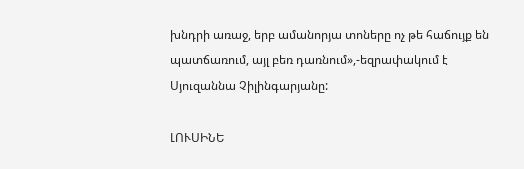խնդրի առաջ, երբ ամանորյա տոները ոչ թե հաճույք են պատճառում, այլ բեռ դառնում»,-եզրափակում է Սյուզաննա Չիլինգարյանը:

ԼՈՒՍԻՆԵ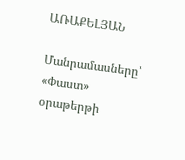ԱՌԱՔԵԼՅԱՆ

Մանրամասները՝ «Փաստ» օրաթերթի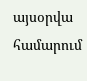այսօրվա համարում